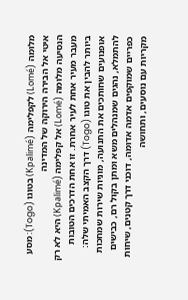מלומה (Lomé) לקפלימה (Kpalimé) בטוגו (Togo): מסע איטי אל הבירה הירוקה של המדינה
הנסיעה מלומה (Lomé) אל קפלימה (Kpalimé) היא לא רק מעבר מעיר אחת לעיר אחרת. זו אחת הדרכים הטובות ביותר להבין את טוגו (Togo) דרך הקצב האמיתי שלה: אופנועים שחותכים את התנועה, מוניות שירות שמחכות להתמלא, נהגים שמנהלים משא ומתן בקול רם, כבישים כפריים שמוקפים אדמה אדומה, דוכני דרך קטנים, שיחות מקריות עם נוסעים, ותחושה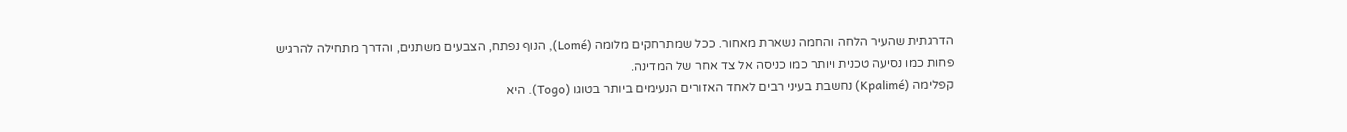הדרגתית שהעיר הלחה והחמה נשארת מאחור. ככל שמתרחקים מלומה (Lomé), הנוף נפתח, הצבעים משתנים, והדרך מתחילה להרגיש פחות כמו נסיעה טכנית ויותר כמו כניסה אל צד אחר של המדינה.
קפלימה (Kpalimé) נחשבת בעיני רבים לאחד האזורים הנעימים ביותר בטוגו (Togo). היא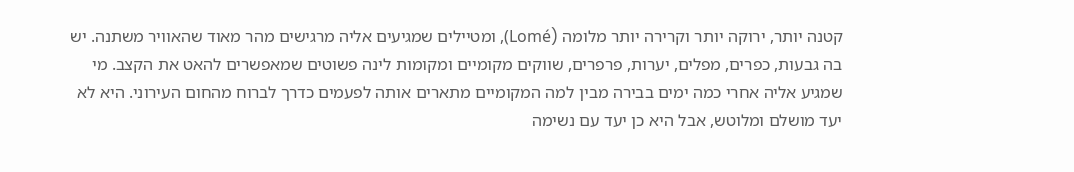קטנה יותר, ירוקה יותר וקרירה יותר מלומה (Lomé), ומטיילים שמגיעים אליה מרגישים מהר מאוד שהאוויר משתנה. יש בה גבעות, כפרים, מפלים, יערות, פרפרים, שווקים מקומיים ומקומות לינה פשוטים שמאפשרים להאט את הקצב. מי שמגיע אליה אחרי כמה ימים בבירה מבין למה המקומיים מתארים אותה לפעמים כדרך לברוח מהחום העירוני. היא לא יעד מושלם ומלוטש, אבל היא כן יעד עם נשימה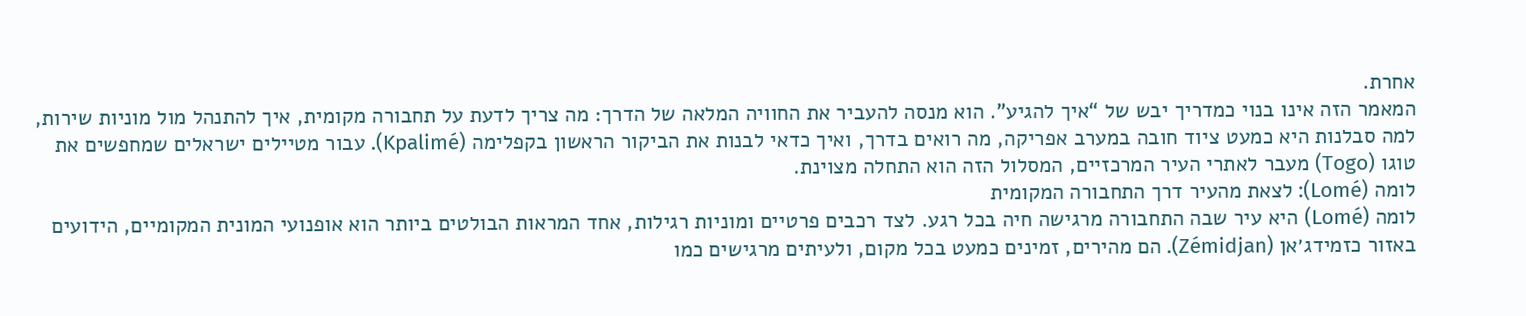אחרת.
המאמר הזה אינו בנוי כמדריך יבש של “איך להגיע”. הוא מנסה להעביר את החוויה המלאה של הדרך: מה צריך לדעת על תחבורה מקומית, איך להתנהל מול מוניות שירות, למה סבלנות היא כמעט ציוד חובה במערב אפריקה, מה רואים בדרך, ואיך כדאי לבנות את הביקור הראשון בקפלימה (Kpalimé). עבור מטיילים ישראלים שמחפשים את טוגו (Togo) מעבר לאתרי העיר המרכזיים, המסלול הזה הוא התחלה מצוינת.
לומה (Lomé): לצאת מהעיר דרך התחבורה המקומית
לומה (Lomé) היא עיר שבה התחבורה מרגישה חיה בכל רגע. לצד רכבים פרטיים ומוניות רגילות, אחד המראות הבולטים ביותר הוא אופנועי המונית המקומיים, הידועים באזור כזמידג׳אן (Zémidjan). הם מהירים, זמינים כמעט בכל מקום, ולעיתים מרגישים כמו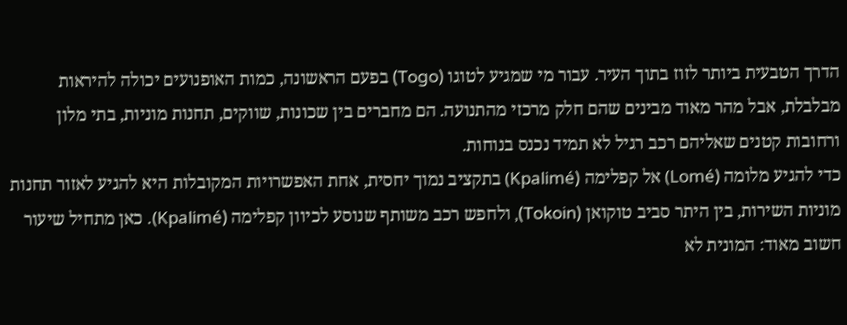הדרך הטבעית ביותר לזוז בתוך העיר. עבור מי שמגיע לטוגו (Togo) בפעם הראשונה, כמות האופנועים יכולה להיראות מבלבלת, אבל מהר מאוד מבינים שהם חלק מרכזי מהתנועה. הם מחברים בין שכונות, שווקים, תחנות מוניות, בתי מלון ורחובות קטנים שאליהם רכב רגיל לא תמיד נכנס בנוחות.
כדי להגיע מלומה (Lomé) אל קפלימה (Kpalimé) בתקציב נמוך יחסית, אחת האפשרויות המקובלות היא להגיע לאזור תחנות מוניות השירות, בין היתר סביב טוקואן (Tokoin), ולחפש רכב משותף שנוסע לכיוון קפלימה (Kpalimé). כאן מתחיל שיעור חשוב מאוד: המונית לא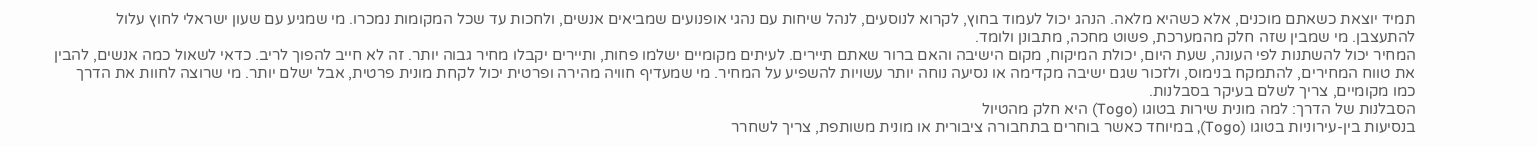תמיד יוצאת כשאתם מוכנים, אלא כשהיא מלאה. הנהג יכול לעמוד בחוץ, לקרוא לנוסעים, לנהל שיחות עם נהגי אופנועים שמביאים אנשים, ולחכות עד שכל המקומות נמכרו. מי שמגיע עם שעון ישראלי לחוץ עלול להתעצבן. מי שמבין שזה חלק מהמערכת, פשוט מחכה, מתבונן ולומד.
המחיר יכול להשתנות לפי העונה, שעת היום, יכולת המיקוח, מקום הישיבה והאם ברור שאתם תיירים. לעיתים מקומיים ישלמו פחות, ותיירים יקבלו מחיר גבוה יותר. זה לא חייב להפוך לריב. כדאי לשאול כמה אנשים, להבין את טווח המחירים, להתמקח בנימוס, ולזכור שגם ישיבה מקדימה או נסיעה נוחה יותר עשויות להשפיע על המחיר. מי שמעדיף חוויה מהירה ופרטית יכול לקחת מונית פרטית, אבל ישלם יותר. מי שרוצה לחוות את הדרך כמו מקומיים, צריך לשלם בעיקר בסבלנות.
הסבלנות של הדרך: למה מונית שירות בטוגו (Togo) היא חלק מהטיול
בנסיעות בין-עירוניות בטוגו (Togo), במיוחד כאשר בוחרים בתחבורה ציבורית או מונית משותפת, צריך לשחרר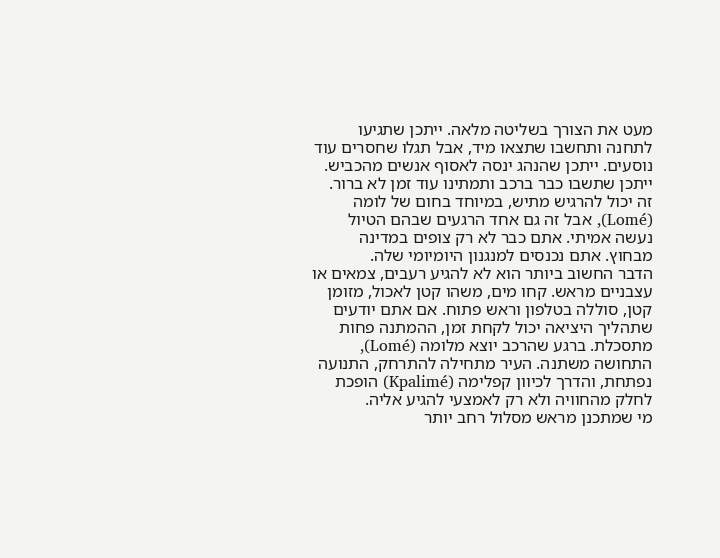מעט את הצורך בשליטה מלאה. ייתכן שתגיעו לתחנה ותחשבו שתצאו מיד, אבל תגלו שחסרים עוד נוסעים. ייתכן שהנהג ינסה לאסוף אנשים מהכביש. ייתכן שתשבו כבר ברכב ותמתינו עוד זמן לא ברור. זה יכול להרגיש מתיש, במיוחד בחום של לומה (Lomé), אבל זה גם אחד הרגעים שבהם הטיול נעשה אמיתי. אתם כבר לא רק צופים במדינה מבחוץ. אתם נכנסים למנגנון היומיומי שלה.
הדבר החשוב ביותר הוא לא להגיע רעבים, צמאים או עצבניים מראש. קחו מים, משהו קטן לאכול, מזומן קטן, סוללה בטלפון וראש פתוח. אם אתם יודעים שתהליך היציאה יכול לקחת זמן, ההמתנה פחות מתסכלת. ברגע שהרכב יוצא מלומה (Lomé), התחושה משתנה. העיר מתחילה להתרחק, התנועה נפתחת, והדרך לכיוון קפלימה (Kpalimé) הופכת לחלק מהחוויה ולא רק לאמצעי להגיע אליה.
מי שמתכנן מראש מסלול רחב יותר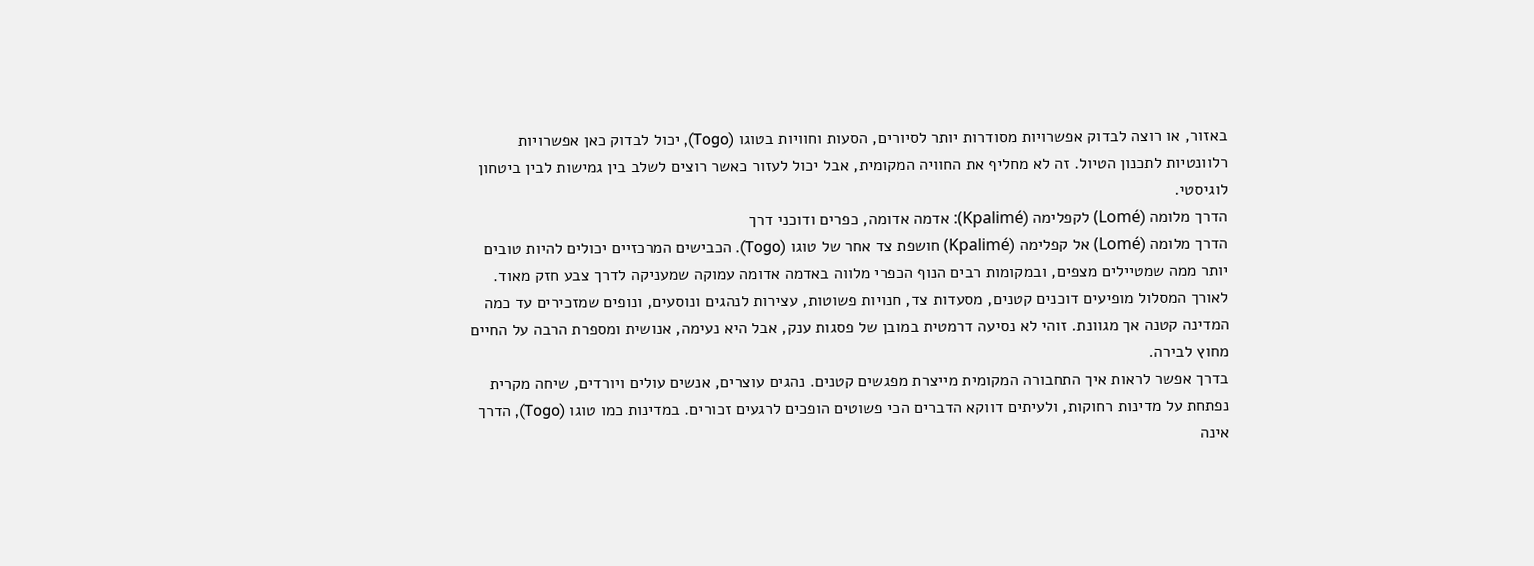באזור, או רוצה לבדוק אפשרויות מסודרות יותר לסיורים, הסעות וחוויות בטוגו (Togo), יכול לבדוק כאן אפשרויות רלוונטיות לתכנון הטיול. זה לא מחליף את החוויה המקומית, אבל יכול לעזור כאשר רוצים לשלב בין גמישות לבין ביטחון לוגיסטי.
הדרך מלומה (Lomé) לקפלימה (Kpalimé): אדמה אדומה, כפרים ודוכני דרך
הדרך מלומה (Lomé) אל קפלימה (Kpalimé) חושפת צד אחר של טוגו (Togo). הכבישים המרכזיים יכולים להיות טובים יותר ממה שמטיילים מצפים, ובמקומות רבים הנוף הכפרי מלווה באדמה אדומה עמוקה שמעניקה לדרך צבע חזק מאוד. לאורך המסלול מופיעים דוכנים קטנים, מסעדות צד, חנויות פשוטות, עצירות לנהגים ונוסעים, ונופים שמזכירים עד כמה המדינה קטנה אך מגוונת. זוהי לא נסיעה דרמטית במובן של פסגות ענק, אבל היא נעימה, אנושית ומספרת הרבה על החיים מחוץ לבירה.
בדרך אפשר לראות איך התחבורה המקומית מייצרת מפגשים קטנים. נהגים עוצרים, אנשים עולים ויורדים, שיחה מקרית נפתחת על מדינות רחוקות, ולעיתים דווקא הדברים הכי פשוטים הופכים לרגעים זכורים. במדינות כמו טוגו (Togo), הדרך אינה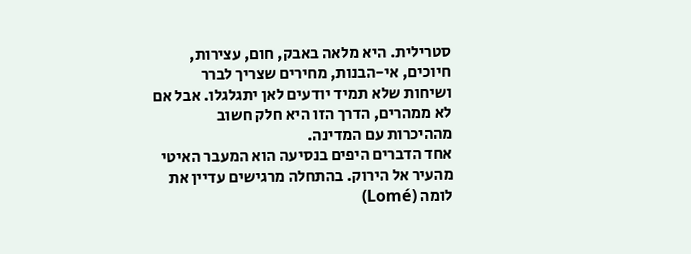סטרילית. היא מלאה באבק, חום, עצירות, חיוכים, אי-הבנות, מחירים שצריך לברר ושיחות שלא תמיד יודעים לאן יתגלגלו. אבל אם לא ממהרים, הדרך הזו היא חלק חשוב מההיכרות עם המדינה.
אחד הדברים היפים בנסיעה הוא המעבר האיטי מהעיר אל הירוק. בהתחלה מרגישים עדיין את לומה (Lomé)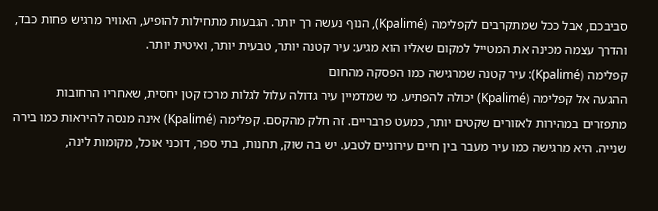סביבכם, אבל ככל שמתקרבים לקפלימה (Kpalimé), הנוף נעשה רך יותר. הגבעות מתחילות להופיע, האוויר מרגיש פחות כבד, והדרך עצמה מכינה את המטייל למקום שאליו הוא מגיע: עיר קטנה יותר, טבעית יותר, ואיטית יותר.
קפלימה (Kpalimé): עיר קטנה שמרגישה כמו הפסקה מהחום
ההגעה אל קפלימה (Kpalimé) יכולה להפתיע. מי שמדמיין עיר גדולה עלול לגלות מרכז קטן יחסית, שאחריו הרחובות מתפזרים במהירות לאזורים שקטים יותר, כמעט פרבריים. זה חלק מהקסם. קפלימה (Kpalimé) אינה מנסה להיראות כמו בירה שנייה. היא מרגישה כמו עיר מעבר בין חיים עירוניים לטבע. יש בה שוק, תחנות, בתי ספר, דוכני אוכל, מקומות לינה,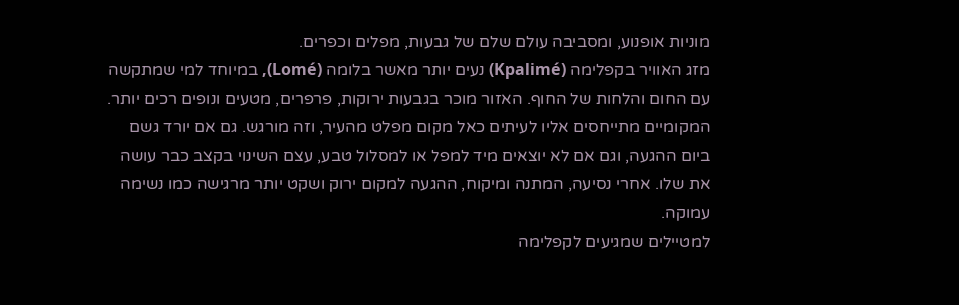מוניות אופנוע, ומסביבה עולם שלם של גבעות, מפלים וכפרים.
מזג האוויר בקפלימה (Kpalimé) נעים יותר מאשר בלומה (Lomé), במיוחד למי שמתקשה עם החום והלחות של החוף. האזור מוכר בגבעות ירוקות, פרפרים, מטעים ונופים רכים יותר. המקומיים מתייחסים אליו לעיתים כאל מקום מפלט מהעיר, וזה מורגש. גם אם יורד גשם ביום ההגעה, וגם אם לא יוצאים מיד למפל או למסלול טבע, עצם השינוי בקצב כבר עושה את שלו. אחרי נסיעה, המתנה ומיקוח, ההגעה למקום ירוק ושקט יותר מרגישה כמו נשימה עמוקה.
למטיילים שמגיעים לקפלימה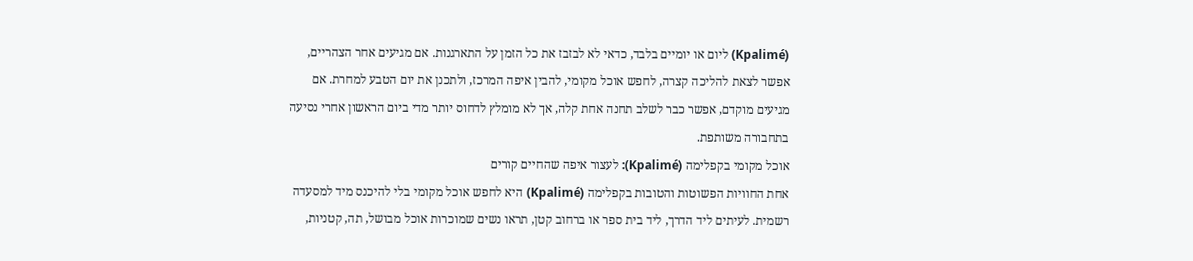(Kpalimé) ליום או יומיים בלבד, כדאי לא לבזבז את כל הזמן על התארגנות. אם מגיעים אחר הצהריים, אפשר לצאת להליכה קצרה, לחפש אוכל מקומי, להבין איפה המרכז, ולתכנן את יום הטבע למחרת. אם מגיעים מוקדם, אפשר כבר לשלב תחנה אחת קלה, אך לא מומלץ לדחוס יותר מדי ביום הראשון אחרי נסיעה בתחבורה משותפת.
אוכל מקומי בקפלימה (Kpalimé): לעצור איפה שהחיים קורים
אחת החוויות הפשוטות והטובות בקפלימה (Kpalimé) היא לחפש אוכל מקומי בלי להיכנס מיד למסעדה רשמית. לעיתים ליד הדרך, ליד בית ספר או ברחוב קטן, תראו נשים שמוכרות אוכל מבושל, תה, קטניות,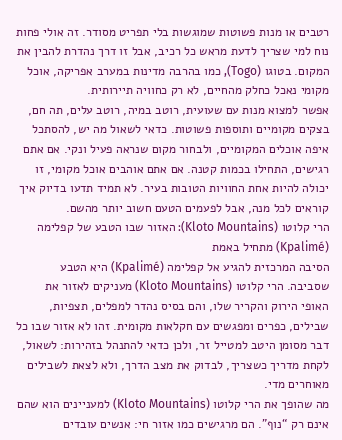רטבים או מנות פשוטות שמוגשות בלי תפריט מסודר. זה אולי פחות נוח למי שצריך לדעת מראש כל רכיב, אבל זו דרך נהדרת להבין את המקום. בטוגו (Togo), כמו בהרבה מדינות במערב אפריקה, אוכל מקומי נאכל כחלק מהחיים, לא רק כחוויה תיירותית.
אפשר למצוא מנות עם שעועית, רוטב במיה, רוטב עלים, תה חם, בצקים מקומיים ותוספות פשוטות. כדאי לשאול מה יש, להסתכל איפה אוכלים המקומיים, ולבחור מקום שנראה פעיל ונקי. אם אתם רגישים, התחילו בכמות קטנה. אם אתם אוהבים אוכל מקומי, זו יכולה להיות אחת החוויות הטובות בעיר. לא תמיד תדעו בדיוק איך קוראים לכל מנה, אבל לפעמים הטעם חשוב יותר מהשם.
הרי קלוטו (Kloto Mountains): האזור שבו הטבע של קפלימה (Kpalimé) מתחיל באמת
הסיבה המרכזית להגיע אל קפלימה (Kpalimé) היא הטבע שסביבה. הרי קלוטו (Kloto Mountains) מעניקים לאזור את האופי הירוק והקריר שלו, והם בסיס נהדר למפלים, תצפיות, שבילים, כפרים ומפגשים עם חקלאות מקומית. זהו לא אזור שבו כל דבר מסומן היטב למטייל זר, ולכן כדאי להתנהל בזהירות: לשאול, לקחת מדריך כשצריך, לבדוק את מצב הדרך, ולא לצאת לשבילים מאוחרים מדי.
מה שהופך את הרי קלוטו (Kloto Mountains) למעניינים הוא שהם אינם רק “נוף”. הם מרגישים כמו אזור חי: אנשים עובדים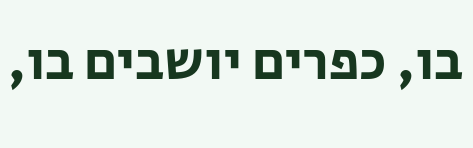בו, כפרים יושבים בו,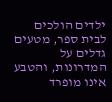ילדים הולכים לבית ספר, מטעים גדלים על המדרונות, והטבע אינו מופרד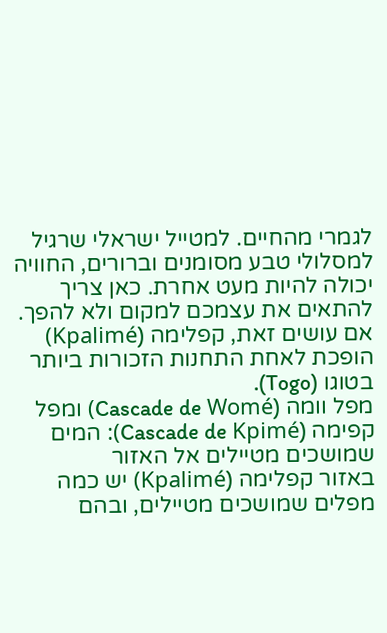לגמרי מהחיים. למטייל ישראלי שרגיל למסלולי טבע מסומנים וברורים, החוויה יכולה להיות מעט אחרת. כאן צריך להתאים את עצמכם למקום ולא להפך. אם עושים זאת, קפלימה (Kpalimé) הופכת לאחת התחנות הזכורות ביותר בטוגו (Togo).
מפל וומה (Cascade de Womé) ומפל קפימה (Cascade de Kpimé): המים שמושכים מטיילים אל האזור
באזור קפלימה (Kpalimé) יש כמה מפלים שמושכים מטיילים, ובהם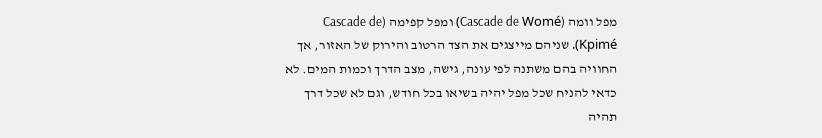מפל וומה (Cascade de Womé) ומפל קפימה (Cascade de Kpimé). שניהם מייצגים את הצד הרטוב והירוק של האזור, אך החוויה בהם משתנה לפי עונה, גישה, מצב הדרך וכמות המים. לא כדאי להניח שכל מפל יהיה בשיאו בכל חודש, וגם לא שכל דרך תהיה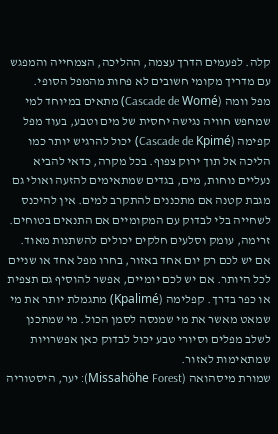קלה. לפעמים הדרך עצמה, ההליכה, הצמחייה והמפגש עם מדריך מקומי חשובים לא פחות מהמפל הסופי.
מפל וומה (Cascade de Womé) מתאים במיוחד למי שמחפש חוויה נגישה יחסית של מים וטבע, בעוד מפל קפימה (Cascade de Kpimé) יכול להרגיש יותר כמו הליכה אל תוך ירוק צפוף. בכל מקרה, כדאי להביא נעליים נוחות, מים, בגדים שמתאימים להזעה ואולי גם מגבת קטנה אם מתכננים להתקרב למים. אין להיכנס לשחייה בלי לבדוק עם המקומיים אם התנאים בטוחים. זרימה, עומק וסלעים חלקים יכולים להשתנות מאוד.
אם יש לכם רק יום אחד באזור, בחרו מפל אחד או שניים לכל היותר. אם יש לכם יומיים, אפשר להוסיף גם תצפית או כפר בדרך. קפלימה (Kpalimé) מתגמלת יותר את מי שמאט מאשר את מי שמנסה לסמן הכול. מי שמתכנן לשלב מפלים וסיורי טבע יכול לבדוק כאן אפשרויות שמתאימות לאזור.
שמורת מיסהואה (Missahöhe Forest): יער, היסטוריה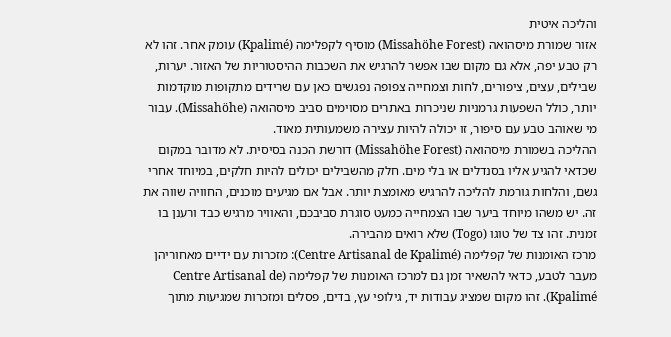והליכה איטית
אזור שמורת מיסהואה (Missahöhe Forest) מוסיף לקפלימה (Kpalimé) עומק אחר. זהו לא רק טבע יפה, אלא גם מקום שבו אפשר להרגיש את השכבות ההיסטוריות של האזור. יערות, שבילים, עצים, ציפורים, לחות וצמחייה צפופה נפגשים כאן עם שרידים מתקופות מוקדמות יותר, כולל השפעות גרמניות שניכרות באתרים מסוימים סביב מיסהואה (Missahöhe). עבור מי שאוהב טבע עם סיפור, זו יכולה להיות עצירה משמעותית מאוד.
ההליכה בשמורת מיסהואה (Missahöhe Forest) דורשת הכנה בסיסית. לא מדובר במקום שכדאי להגיע אליו בסנדלים או בלי מים. חלק מהשבילים יכולים להיות חלקים, במיוחד אחרי גשם, והלחות גורמת להליכה להרגיש מאומצת יותר. אבל אם מגיעים מוכנים, החוויה שווה את זה. יש משהו מיוחד ביער שבו הצמחייה כמעט סוגרת סביבכם, והאוויר מרגיש כבד ורענן בו זמנית. זהו צד של טוגו (Togo) שלא רואים מהבירה.
מרכז האומנות של קפלימה (Centre Artisanal de Kpalimé): מזכרות עם ידיים מאחוריהן
מעבר לטבע, כדאי להשאיר זמן גם למרכז האומנות של קפלימה (Centre Artisanal de Kpalimé). זהו מקום שמציג עבודות יד, גילופי עץ, בדים, פסלים ומזכרות שמגיעות מתוך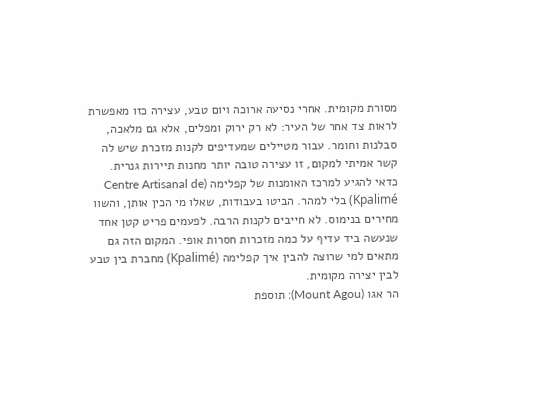מסורת מקומית. אחרי נסיעה ארוכה ויום טבע, עצירה כזו מאפשרת לראות צד אחר של העיר: לא רק ירוק ומפלים, אלא גם מלאכה, סבלנות וחומר. עבור מטיילים שמעדיפים לקנות מזכרת שיש לה קשר אמיתי למקום, זו עצירה טובה יותר מחנות תיירות גנרית.
כדאי להגיע למרכז האומנות של קפלימה (Centre Artisanal de Kpalimé) בלי למהר. הביטו בעבודות, שאלו מי הכין אותן, והשוו מחירים בנימוס. לא חייבים לקנות הרבה. לפעמים פריט קטן אחד שנעשה ביד עדיף על כמה מזכרות חסרות אופי. המקום הזה גם מתאים למי שרוצה להבין איך קפלימה (Kpalimé) מחברת בין טבע לבין יצירה מקומית.
הר אגו (Mount Agou): תוספת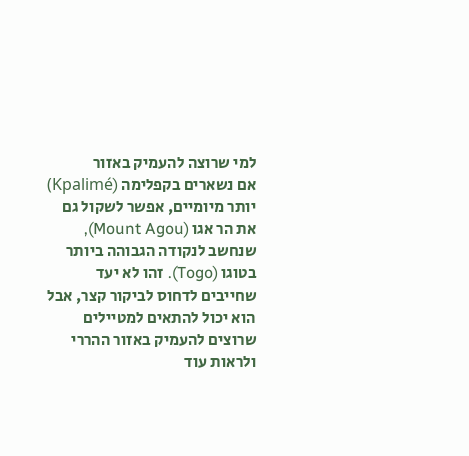למי שרוצה להעמיק באזור
אם נשארים בקפלימה (Kpalimé) יותר מיומיים, אפשר לשקול גם את הר אגו (Mount Agou), שנחשב לנקודה הגבוהה ביותר בטוגו (Togo). זהו לא יעד שחייבים לדחוס לביקור קצר, אבל הוא יכול להתאים למטיילים שרוצים להעמיק באזור ההררי ולראות עוד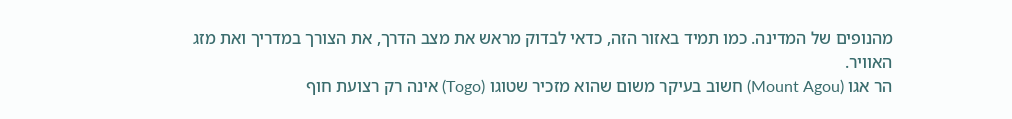מהנופים של המדינה. כמו תמיד באזור הזה, כדאי לבדוק מראש את מצב הדרך, את הצורך במדריך ואת מזג האוויר.
הר אגו (Mount Agou) חשוב בעיקר משום שהוא מזכיר שטוגו (Togo) אינה רק רצועת חוף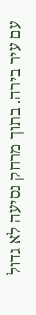עם עיר בירה. בתוך מרחק נסיעה לא גדול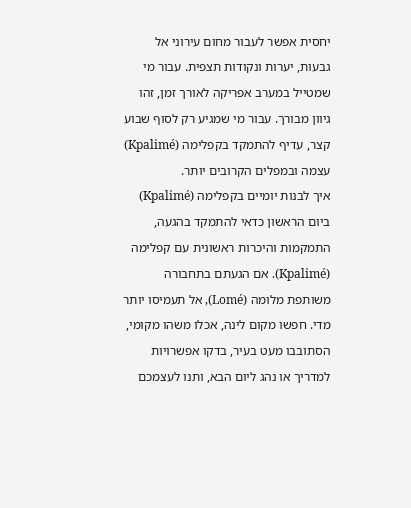יחסית אפשר לעבור מחום עירוני אל גבעות, יערות ונקודות תצפית. עבור מי שמטייל במערב אפריקה לאורך זמן, זהו גיוון מבורך. עבור מי שמגיע רק לסוף שבוע קצר, עדיף להתמקד בקפלימה (Kpalimé) עצמה ובמפלים הקרובים יותר.
איך לבנות יומיים בקפלימה (Kpalimé)
ביום הראשון כדאי להתמקד בהגעה, התמקמות והיכרות ראשונית עם קפלימה (Kpalimé). אם הגעתם בתחבורה משותפת מלומה (Lomé), אל תעמיסו יותר מדי. חפשו מקום לינה, אכלו משהו מקומי, הסתובבו מעט בעיר, בדקו אפשרויות למדריך או נהג ליום הבא, ותנו לעצמכם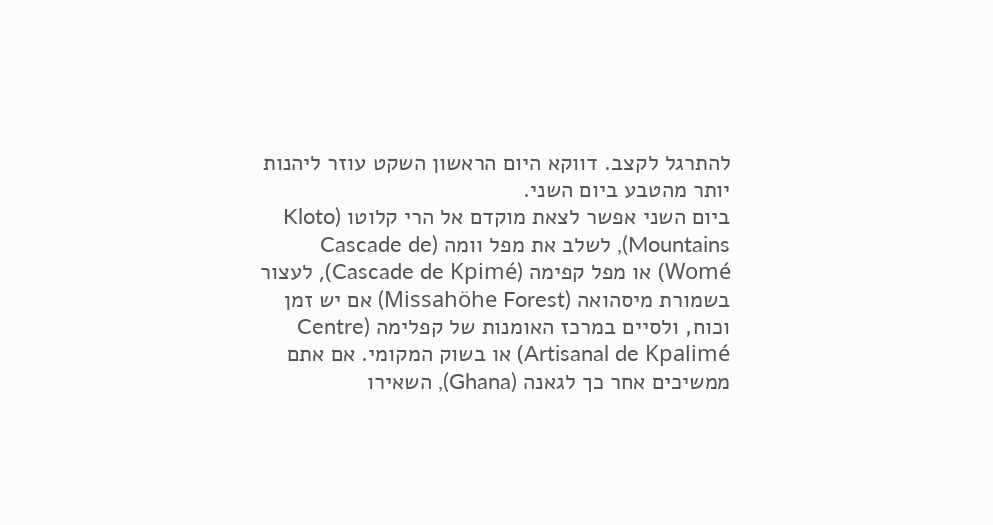להתרגל לקצב. דווקא היום הראשון השקט עוזר ליהנות יותר מהטבע ביום השני.
ביום השני אפשר לצאת מוקדם אל הרי קלוטו (Kloto Mountains), לשלב את מפל וומה (Cascade de Womé) או מפל קפימה (Cascade de Kpimé), לעצור בשמורת מיסהואה (Missahöhe Forest) אם יש זמן וכוח, ולסיים במרכז האומנות של קפלימה (Centre Artisanal de Kpalimé) או בשוק המקומי. אם אתם ממשיכים אחר כך לגאנה (Ghana), השאירו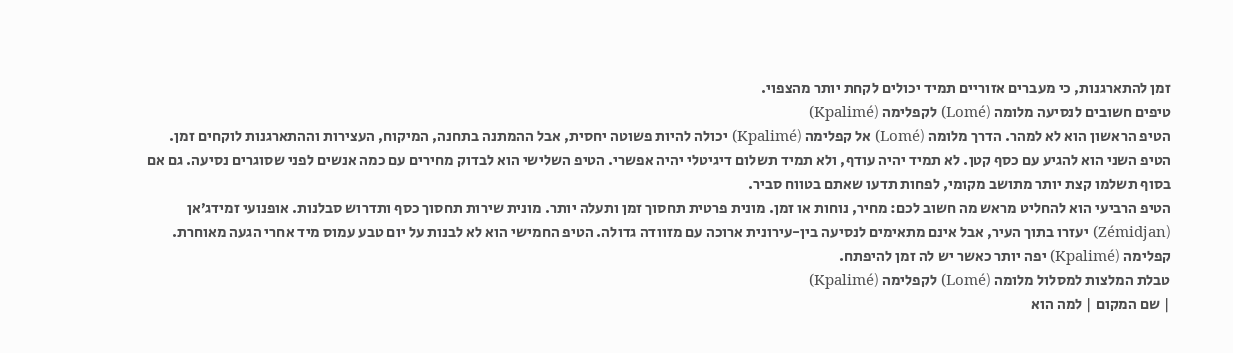זמן להתארגנות, כי מעברים אזוריים תמיד יכולים לקחת יותר מהצפוי.
טיפים חשובים לנסיעה מלומה (Lomé) לקפלימה (Kpalimé)
הטיפ הראשון הוא לא למהר. הדרך מלומה (Lomé) אל קפלימה (Kpalimé) יכולה להיות פשוטה יחסית, אבל ההמתנה בתחנה, המיקוח, העצירות וההתארגנות לוקחים זמן. הטיפ השני הוא להגיע עם כסף קטן. לא תמיד יהיה עודף, ולא תמיד תשלום דיגיטלי יהיה אפשרי. הטיפ השלישי הוא לבדוק מחירים עם כמה אנשים לפני שסוגרים נסיעה. גם אם בסוף תשלמו קצת יותר מתושב מקומי, לפחות תדעו שאתם בטווח סביר.
הטיפ הרביעי הוא להחליט מראש מה חשוב לכם: מחיר, נוחות או זמן. מונית פרטית תחסוך זמן ותעלה יותר. מונית שירות תחסוך כסף ותדרוש סבלנות. אופנועי זמידג׳אן (Zémidjan) יעזרו בתוך העיר, אבל אינם מתאימים לנסיעה בין-עירונית ארוכה עם מזוודה גדולה. הטיפ החמישי הוא לא לבנות על יום טבע עמוס מיד אחרי הגעה מאוחרת. קפלימה (Kpalimé) יפה יותר כאשר יש לה זמן להיפתח.
טבלת המלצות למסלול מלומה (Lomé) לקפלימה (Kpalimé)
| שם המקום | למה הוא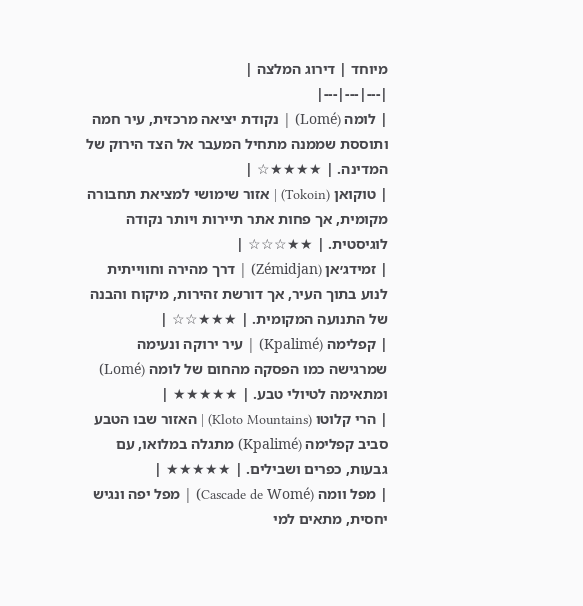מיוחד | דירוג המלצה |
|---|---|---|
| לומה (Lomé) | נקודת יציאה מרכזית, עיר חמה ותוססת שממנה מתחיל המעבר אל הצד הירוק של המדינה. | ★★★★☆ |
| טוקואן (Tokoin) | אזור שימושי למציאת תחבורה מקומית, אך פחות אתר תיירות ויותר נקודה לוגיסטית. | ★★☆☆☆ |
| זמידג׳אן (Zémidjan) | דרך מהירה וחווייתית לנוע בתוך העיר, אך דורשת זהירות, מיקוח והבנה של התנועה המקומית. | ★★★☆☆ |
| קפלימה (Kpalimé) | עיר ירוקה ונעימה שמרגישה כמו הפסקה מהחום של לומה (Lomé) ומתאימה לטיולי טבע. | ★★★★★ |
| הרי קלוטו (Kloto Mountains) | האזור שבו הטבע סביב קפלימה (Kpalimé) מתגלה במלואו, עם גבעות, כפרים ושבילים. | ★★★★★ |
| מפל וומה (Cascade de Womé) | מפל יפה ונגיש יחסית, מתאים למי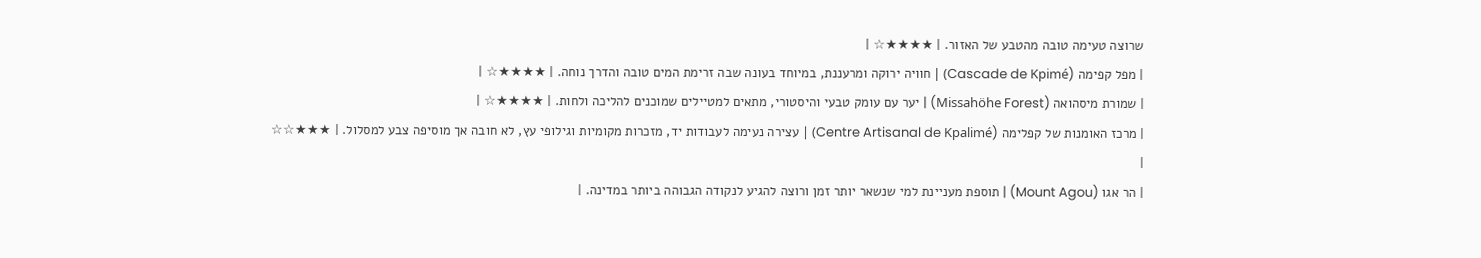שרוצה טעימה טובה מהטבע של האזור. | ★★★★☆ |
| מפל קפימה (Cascade de Kpimé) | חוויה ירוקה ומרעננת, במיוחד בעונה שבה זרימת המים טובה והדרך נוחה. | ★★★★☆ |
| שמורת מיסהואה (Missahöhe Forest) | יער עם עומק טבעי והיסטורי, מתאים למטיילים שמוכנים להליכה ולחות. | ★★★★☆ |
| מרכז האומנות של קפלימה (Centre Artisanal de Kpalimé) | עצירה נעימה לעבודות יד, מזכרות מקומיות וגילופי עץ, לא חובה אך מוסיפה צבע למסלול. | ★★★☆☆ |
| הר אגו (Mount Agou) | תוספת מעניינת למי שנשאר יותר זמן ורוצה להגיע לנקודה הגבוהה ביותר במדינה. |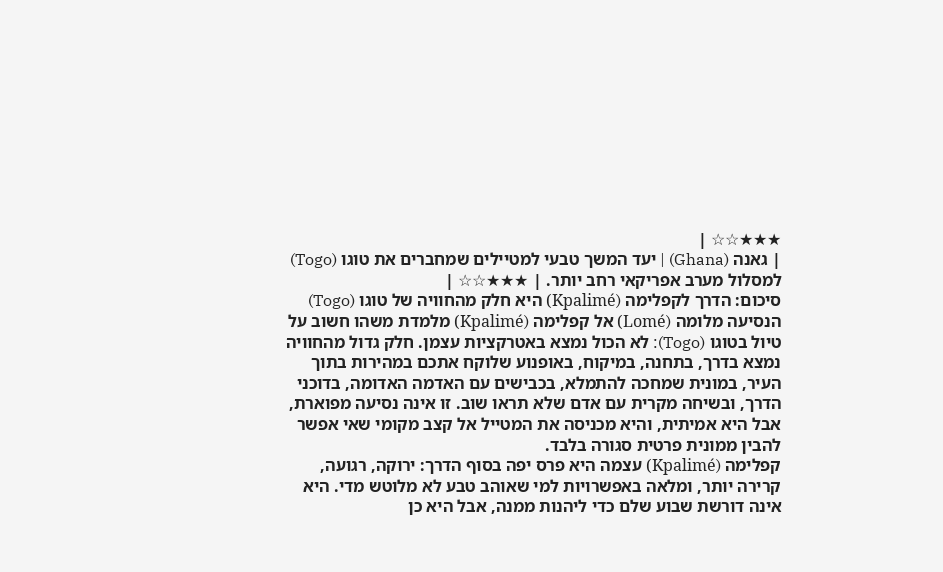★★★☆☆ |
| גאנה (Ghana) | יעד המשך טבעי למטיילים שמחברים את טוגו (Togo) למסלול מערב אפריקאי רחב יותר. | ★★★☆☆ |
סיכום: הדרך לקפלימה (Kpalimé) היא חלק מהחוויה של טוגו (Togo)
הנסיעה מלומה (Lomé) אל קפלימה (Kpalimé) מלמדת משהו חשוב על טיול בטוגו (Togo): לא הכול נמצא באטרקציות עצמן. חלק גדול מהחוויה נמצא בדרך, בתחנה, במיקוח, באופנוע שלוקח אתכם במהירות בתוך העיר, במונית שמחכה להתמלא, בכבישים עם האדמה האדומה, בדוכני הדרך, ובשיחה מקרית עם אדם שלא תראו שוב. זו אינה נסיעה מפוארת, אבל היא אמיתית, והיא מכניסה את המטייל אל קצב מקומי שאי אפשר להבין ממונית פרטית סגורה בלבד.
קפלימה (Kpalimé) עצמה היא פרס יפה בסוף הדרך: ירוקה, רגועה, קרירה יותר, ומלאה באפשרויות למי שאוהב טבע לא מלוטש מדי. היא אינה דורשת שבוע שלם כדי ליהנות ממנה, אבל היא כן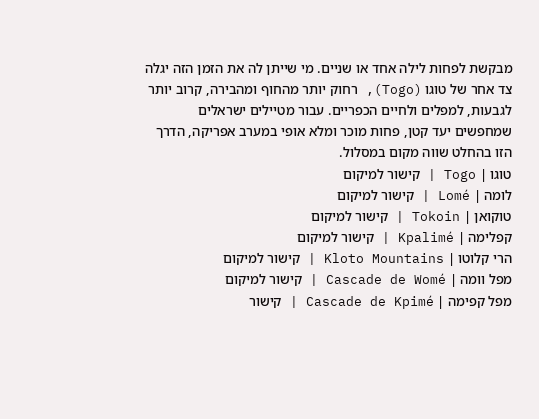מבקשת לפחות לילה אחד או שניים. מי שייתן לה את הזמן הזה יגלה צד אחר של טוגו (Togo), רחוק יותר מהחוף ומהבירה, קרוב יותר לגבעות, למפלים ולחיים הכפריים. עבור מטיילים ישראלים שמחפשים יעד קטן, פחות מוכר ומלא אופי במערב אפריקה, הדרך הזו בהחלט שווה מקום במסלול.
טוגו | Togo | קישור למיקום
לומה | Lomé | קישור למיקום
טוקואן | Tokoin | קישור למיקום
קפלימה | Kpalimé | קישור למיקום
הרי קלוטו | Kloto Mountains | קישור למיקום
מפל וומה | Cascade de Womé | קישור למיקום
מפל קפימה | Cascade de Kpimé | קישור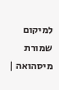למיקום
שמורת מיסהואה |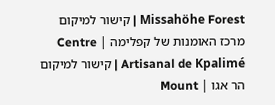Missahöhe Forest | קישור למיקום
מרכז האומנות של קפלימה | Centre Artisanal de Kpalimé | קישור למיקום
הר אגו | Mount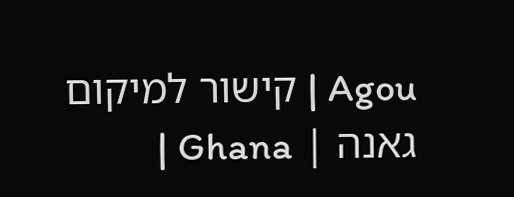Agou | קישור למיקום
גאנה | Ghana |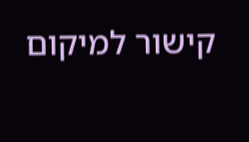קישור למיקום